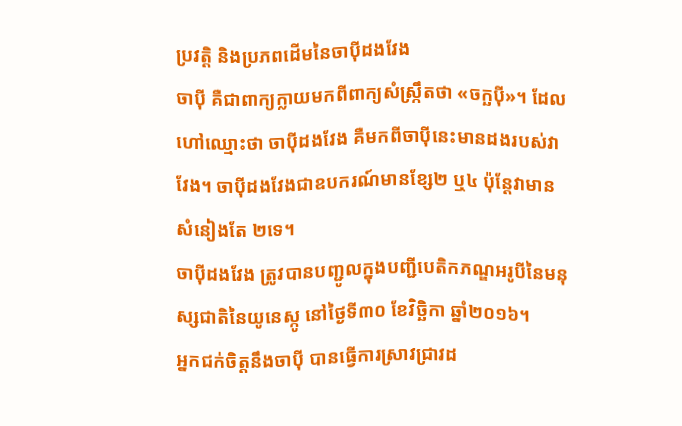ប្រវត្តិ និងប្រភពដើមនៃចាប៉ីដងវែង
ចាប៉ី គឺជាពាក្យក្លាយមកពីពាក្យសំស្ក្រឹតថា «ចក្ឆប៉ី»។ ដែលហៅឈ្មោះថា ចាប៉ីដងវែង គឺមកពីចាប៉ីនេះមានដងរបស់វាវែង។ ចាប៉ីដងវែងជាឧបករណ៍មានខ្សែ២ ឬ៤ ប៉ុន្តែវាមានសំនៀងតែ ២ទេ។
ចាប៉ីដងវែង ត្រូវបានបញ្ជូលក្នុងបញ្ជីបេតិកភណ្ឌអរូបីនៃមនុស្សជាតិនៃយូនេស្កូ នៅថ្ងៃទី៣០ ខែវិច្ឆិកា ឆ្នាំ២០១៦។
អ្នកជក់ចិត្តនឹងចាប៉ី បានធ្វើការស្រាវជ្រាវដ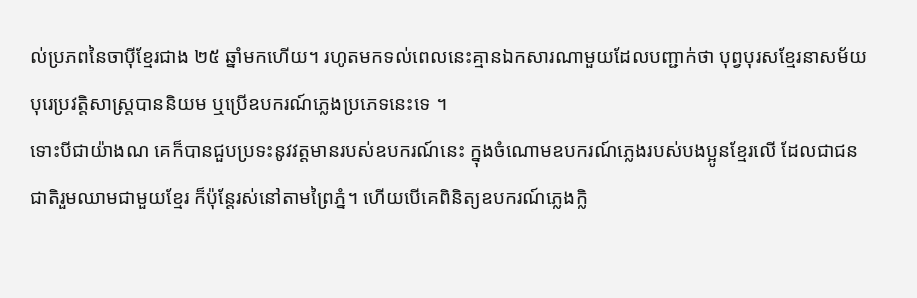ល់ប្រភពនៃចាប៉ីខ្មែរជាង ២៥ ឆ្នាំមកហើយ។ រហូតមកទល់ពេលនេះគ្មានឯកសារណាមួយដែលបញ្ជាក់ថា បុព្វបុរសខ្មែរនាសម័យបុរេប្រវត្តិសាស្ត្របាននិយម ឬប្រើឧបករណ៍ភ្លេងប្រភេទនេះទេ ។
ទោះបីជាយ៉ាងណ គេក៏បានជួបប្រទះនូវវត្តមានរបស់ឧបករណ៍នេះ ក្នុងចំណោមឧបករណ៍ភ្លេងរបស់បងប្អូនខ្មែរលើ ដែលជាជនជាតិរួមឈាមជាមួយខ្មែរ ក៏ប៉ុន្តែរស់នៅតាមព្រៃភ្នំ។ ហើយបើគេពិនិត្យឧបករណ៍ភ្លេងក្លិ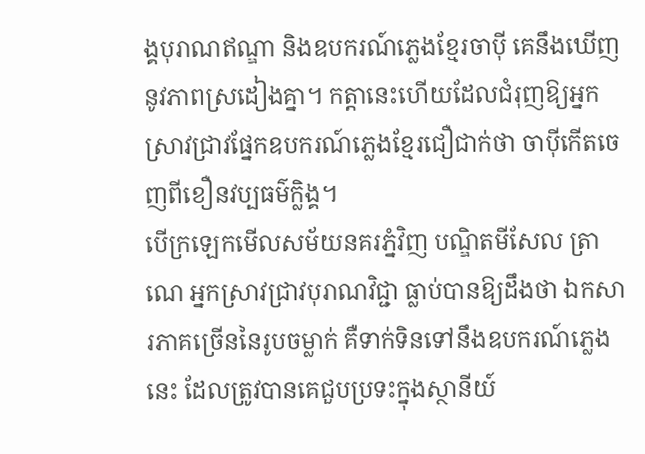ង្គបុរាណឥណ្ឌា និងឧបករណ៍ភ្លេងខ្មែរចាប៉ី គេនឹងឃើញនូវភាពស្រដៀងគ្នា។ កត្តានេះហើយដែលជំរុញឱ្យអ្នកស្រាវជ្រាវផ្នែកឧបករណ៍ភ្លេងខ្មែរជឿជាក់ថា ចាប៉ីកើតចេញពីខឿនវប្បធម៌ក្លិង្គ។
បើក្រឡេកមើលសម័យនគរភ្នំវិញ បណ្ឌិតមីសែល ត្រាណេ អ្នកស្រាវជ្រាវបុរាណវិជ្ជា ធ្លាប់បានឱ្យដឹងថា ឯកសារភាគច្រើននៃរូបចម្លាក់ គឺទាក់ទិនទៅនឹងឧបករណ៍ភ្លេងនេះ ដែលត្រូវបានគេជួបប្រទះក្នុងស្ថានីយ៍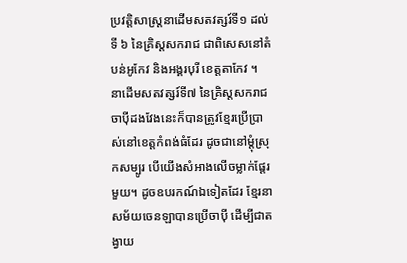ប្រវត្តិសាស្ត្រនាដើមសតវត្សរ៍ទី១ ដល់ទី ៦ នៃគ្រិស្តសករាជ ជាពិសេសនៅតំបន់អូកែវ និងអង្គរបុរី ខេត្តតាកែវ ។
នាដើមសតវត្សរ៍ទី៧ នៃគ្រិស្តសករាជ ចាប៉ីដងវែងនេះក៏បានត្រូវខ្មែរប្រើប្រាស់នៅខេត្តកំពង់ធំដែរ ដូចជានៅម្តុំស្រុកសម្បូរ បើយើងសំអាងលើចម្លាក់ផ្តែរមួយ។ ដូចឧបរកណ៍ឯទៀតដែរ ខ្មែរនាសម័យចេនឡាបានប្រើចាប៉ី ដើម្បីជាតង្វាយ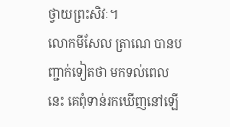ថ្វាយព្រះសិវៈ។
លោកមីសែល ត្រាណេ បានបញ្ជាក់ទៀតថា មកទល់ពេលនេះ គេពុំទាន់រកឃើញនៅឡើ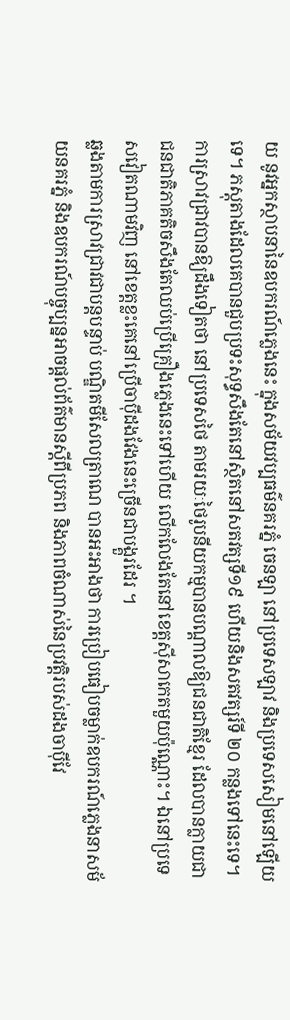យ នូវអ្នកស្ថាបនានៃឧបករណ៍ភ្លេងនេះ ក្នុងសម័យវប្បធម៌នគរភ្នំ ចេនឡា នៅប្រទេសឡាវ និងប្រទេសសៀមនៅឡើយទេ។ ភស្តុតាងដែលគេបានជួបប្រទះសុទ្ធសឹងតែនៅស្ថិតនៅសតវត្សទី១៩ ហើយនិងសតវត្សរ៍ទី ២០ កន្លងទៅនេះទេ។
ការស្រាវជ្រាវបានឱ្យដឹងទៀតថា នៅប្រទេសថៃ តាមរយៈថៃរូបនីយកម្មបានបណ្តាលឱ្យជនជាតិខ្មែរ ដែលបានក្លាយជាជនជាតិភាគតិចសឹងតែឈប់ប្រើគ្រឿងភ្លេងនេះទៅហើយ លើកលែងតែនៅខេត្តស៊ីសាកេតមួយប៉ុណ្ណោះ។ ឯនៅប្រទេសវៀតណាមវិញ នៅខេត្តខ្លះគេនៅប្រើចាប៉ីដងវែងនេះច្រើនជាបង្គួរដែរ ។
ឆ្លងតាមការស្រាវជ្រាវជាបន្តបន្ទាប់ បណ្ឌិតមីសែលត្រាណេ បានអះអាងថា ការប្រៀបធៀបចម្លាក់ឧបករណ៍ភ្លេងនាសម័យនគរភ្នំ និងឧបករណ៍បច្ចុប្បន្នអាចផ្តល់ព័ត៌មានស្តីពីប្រភព និងភាពចំណាស់នៃប្រវត្តិរបស់ដងចាប៉ីវែ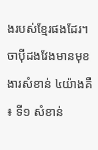ងរបស់ខែ្មរផងដែរ។
ចាប៉ីដងវែងមានមុខងារសំខាន់ ៤យ៉ាងគឺ ៖ ទី១ សំខាន់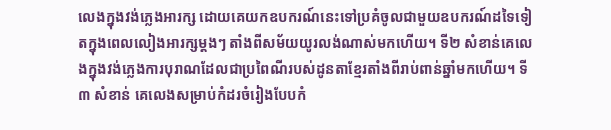លេងក្នុងវង់ភ្លេងអារក្ស ដោយគេយកឧបករណ៍នេះទៅប្រគំចូលជាមួយឧបករណ៍ដទៃទៀតក្នុងពេលលៀងអារក្សម្ដងៗ តាំងពីសម័យយូរលង់ណាស់មកហើយ។ ទី២ សំខាន់គេលេងក្នុងវង់ភ្លេងការបុរាណដែលជាប្រពៃណីរបស់ដូនតាខ្មែរតាំងពីរាប់ពាន់ឆ្នាំមកហើយ។ ទី៣ សំខាន់ គេលេងសម្រាប់កំដរចំរៀងបែបកំ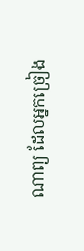ណាព្យ ដែលអ្នកច្រៀង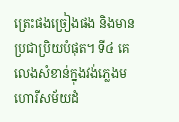ត្រេះផងច្រៀងផង និងមានប្រជាប្រិយបំផុត។ ទី៤ គេលេងសំខាន់ក្នុងវង់ភ្លេងមហោរីសម័យដំ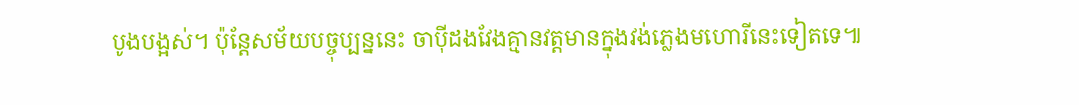បូងបង្អស់។ ប៉ុន្ដែសម័យបច្ចុប្បន្ននេះ ចាប៉ីដងវែងគ្មានវត្ដមានក្នុងវង់ភ្លេងមហោរីនេះទៀតទេ៕